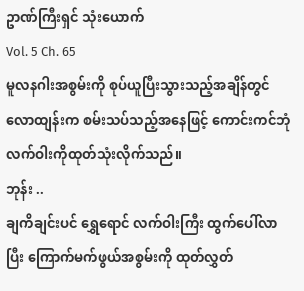ဥာဏ်ကြီးရှင် သုံးယောက်
Vol. 5 Ch. 65
မူလနဂါးအစွမ်းကို စုပ်ယူပြီးသွားသည့်အချိန်တွင် လောထျန်းက စမ်းသပ်သည့်အနေဖြင့် ကောင်းကင်ဘုံ လက်ဝါးကိုထုတ်သုံးလိုက်သည်။
ဘုန်း ..
ချကိချင်းပင် ရွှေရောင် လက်ဝါးကြီး ထွက်ပေါ်လာပြီး ကြောက်မက်ဖွယ်အစွမ်းကို ထုတ်လွှတ်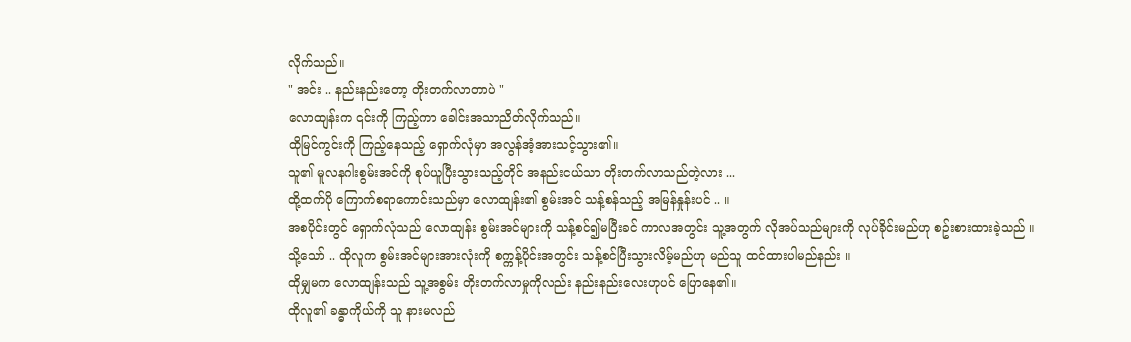လိုက်သည်။
" အင်း .. နည်းနည်းတော့ တိုးတက်လာတာပဲ "
လောထျန်းက ၎င်းကို ကြည့်ကာ ခေါင်းအသာညိတ်လိုက်သည်။
ထိုမြင်ကွင်းကို ကြည့်နေသည့် ရှောက်လုံမှာ အလွန်အံ့အားသင့်သွား၏။
သူ၏ မူလနဂါးစွမ်းအင်ကို စုပ်ယူပြီးသွားသည့်တိုင် အနည်းငယ်သာ တိုးတက်လာသည်တဲ့လား ...
ထို့ထက်ပို ကြောက်စရာကောင်းသည်မှာ လောထျန်း၏ စွမ်းအင် သန့်စန်သည့် အမြန်နှုန်းပင် .. ။
အစပိုင်းတွင် ရှောက်လုံသည် လောထျန်း စွမ်းအင်များကို သန့်စင်၍မပြီးခင် ကာလအတွင်း သူ့အတွက် လိုအပ်သည်များကို လုပ်ခိုင်းမည်ဟု စဥ်းစားထားခဲ့သည် ။
သို့သော် .. ထိုလူက စွမ်းအင်များအားလုံးကို စက္ကန့်ပိုင်းအတွင်း သန့်စင်ပြီးသွားလိမ့်မည်ဟု မည်သူ ထင်ထားပါမည်နည်း ။
ထိုမျှမက လောထျန်းသည် သူ့အစွမ်း တိုးတက်လာမှုကိုလည်း နည်းနည်းလေးဟုပင် ပြောနေ၏။
ထိုလူ၏ ခန္ဓာကိုယ်ကို သူ နားမလည်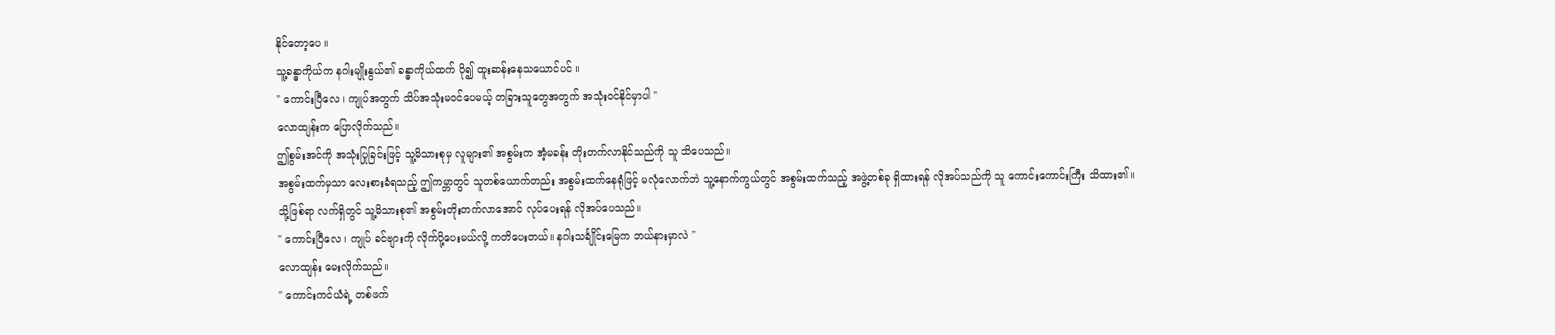နိုင်တော့ပေ ။
သူ့ခန္ဓာကိုယ်က နဂါးမျိုးနွယ်၏ ခန္ဓာကိုယ်ထက် ပို၍ ထူးဆန်းနေသယောင်ပင် ။
" ကောင်းပြီလေ ၊ ကျုပ်အတွက် သိပ်အသုံးမဝင်ပေမယ့် တခြားသူတွေအတွက် အသုံးဝင်နိုင်မှာပါ "
လောထျန်းက ပြောလိုက်သည်။
ဤစွမ်းအင်ကို အသုံးပြုခြင်းဖြင့် သူ့မိသားစုမှ လူများ၏ အစွမ်းက အံ့မခန်း တိုးတက်လာနိုင်သည်ကို သူ သိပေသည်။
အစွမ်းထက်မှသာ လေးစားခံရသည့် ဤကမ္ဘာတွင် သူတစ်ယောက်တည်း အစွမ်းထက်နေရုံဖြင့် မလုံလောက်ဘဲ သူ့နောက်ကွယ်တွင် အစွမ်းထက်သည့် အဖွဲ့တစ်ခု ရှိထားရန် လိုအပ်သည်ကို သူ ကောင်းကောင်းကြီး သိထား၏။
သို့ဖြစ်ရာ လက်ရှိတွင် သူ့မိသားစု၏ အစွမ်းတိုးတက်လာအောင် လုပ်ပေးရန် လိုအပ်ပေသည်။
" ကောင်းပြီလေ ၊ ကျုပ် ခင်ဗျားကို လိုက်ပို့ပေးမယ်လို့ ကတိပေးတယ်။ နဂါးသင်္ချိုင်းမြေက ဘယ်နားမှာလဲ "
လောထျန်း မေးလိုက်သည်။
" ကောင်းကင်ယံရဲ့ တစ်ဖက်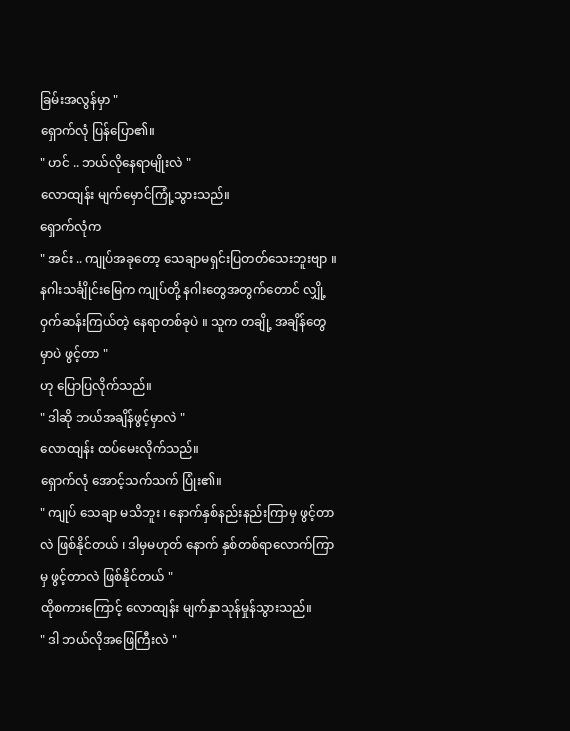ခြမ်းအလွန်မှာ "
ရှောက်လုံ ပြန်ပြော၏။
" ဟင် .. ဘယ်လိုနေရာမျိုးလဲ "
လောထျန်း မျက်မှောင်ကြုံ့သွားသည်။
ရှောက်လုံက
" အင်း .. ကျုပ်အခုတော့ သေချာမရှင်းပြတတ်သေးဘူးဗျာ ။ နဂါးသင်္ချိုင်းမြေက ကျုပ်တို့ နဂါးတွေအတွက်တောင် လျှို့ဝှက်ဆန်းကြယ်တဲ့ နေရာတစ်ခုပဲ ။ သူက တချို့ အချိန်တွေမှာပဲ ဖွင့်တာ "
ဟု ပြောပြလိုက်သည်။
" ဒါဆို ဘယ်အချိန်ဖွင့်မှာလဲ "
လောထျန်း ထပ်မေးလိုက်သည်။
ရှောက်လုံ အောင့်သက်သက် ပြုံး၏။
" ကျုပ် သေချာ မသိဘူး ၊ နောက်နှစ်နည်းနည်းကြာမှ ဖွင့်တာလဲ ဖြစ်နိုင်တယ် ၊ ဒါမှမဟုတ် နောက် နှစ်တစ်ရာလောက်ကြာမှ ဖွင့်တာလဲ ဖြစ်နိုင်တယ် "
ထိုစကားကြောင့် လောထျန်း မျက်နှာသုန်မှုန်သွားသည်။
" ဒါ ဘယ်လိုအဖြေကြီးလဲ "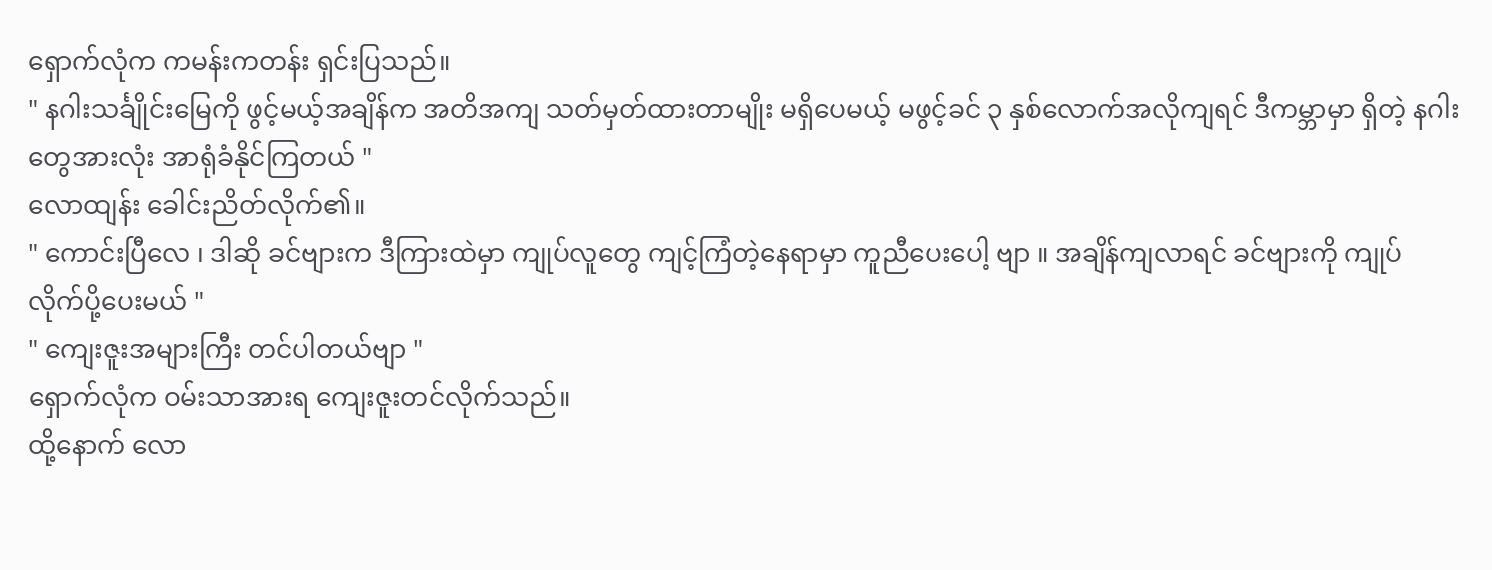ရှောက်လုံက ကမန်းကတန်း ရှင်းပြသည်။
" နဂါးသင်္ချိုင်းမြေကို ဖွင့်မယ့်အချိန်က အတိအကျ သတ်မှတ်ထားတာမျိုး မရှိပေမယ့် မဖွင့်ခင် ၃ နှစ်လောက်အလိုကျရင် ဒီကမ္ဘာမှာ ရှိတဲ့ နဂါးတွေအားလုံး အာရုံခံနိုင်ကြတယ် "
လောထျန်း ခေါင်းညိတ်လိုက်၏။
" ကောင်းပြီလေ ၊ ဒါဆို ခင်ဗျားက ဒီကြားထဲမှာ ကျုပ်လူတွေ ကျင့်ကြံတဲ့နေရာမှာ ကူညီပေးပေါ့ ဗျာ ။ အချိန်ကျလာရင် ခင်ဗျားကို ကျုပ် လိုက်ပို့ပေးမယ် "
" ကျေးဇူးအများကြီး တင်ပါတယ်ဗျာ "
ရှောက်လုံက ဝမ်းသာအားရ ကျေးဇူးတင်လိုက်သည်။
ထို့နောက် လော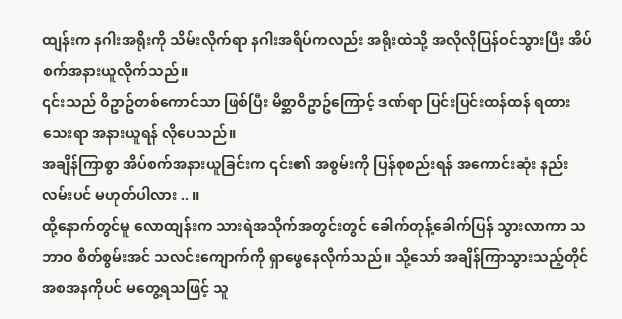ထျန်းက နဂါးအရိုးကို သိမ်းလိုက်ရာ နဂါးအရိပ်ကလည်း အရိုးထဲသို့ အလိုလိုပြန်ဝင်သွားပြီး အိပ်စက်အနားယူလိုက်သည်။
၎င်းသည် ဝိဥာဥ်တစ်ကောင်သာ ဖြစ်ပြီး မိစ္ဆာဝိဥာဥ်ကြောင့် ဒဏ်ရာ ပြင်းပြင်းထန်ထန် ရထားသေးရာ အနားယူရန် လိုပေသည်။
အချိန်ကြာစွာ အိပ်စက်အနားယူခြင်းက ၎င်း၏ အစွမ်းကို ပြန်စုစည်းရန် အကောင်းဆုံး နည်းလမ်းပင် မဟုတ်ပါလား .. ။
ထို့နောက်တွင်မူ လောထျန်းက သားရဲအသိုက်အတွင်းတွင် ခေါက်တုန့်ခေါက်ပြန် သွားလာကာ သဘာဝ စိတ်စွမ်းအင် သလင်းကျောက်ကို ရှာဖွေနေလိုက်သည်။ သို့သော် အချိန်ကြာသွားသည့်တိုင် အစအနကိုပင် မတွေ့ရသဖြင့် သူ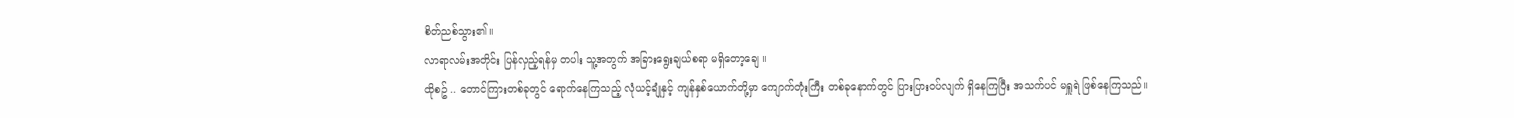စိတ်ညစ်သွား၏။
လာရာလမ်းအတိုင်း ပြန်လှည့်ရန်မှ တပါး သူ့အတွက် အခြားရွေးချယ်စရာ မရှိတော့ချေ ။
ထိုစဥ် .. တောင်ကြားတစ်ခုတွင် ရောက်နေကြသည့် လုံယင့်ချုံနှင့် ကျန်နှစ်ယောက်တို့မှာ ကျောက်တုံးကြီး တစ်ခုနောက်တွင် ပြားပြားဝပ်လျက် ရှိနေကြပြီး အသက်ပင် မရှူရဲ ဖြစ်နေကြသည်။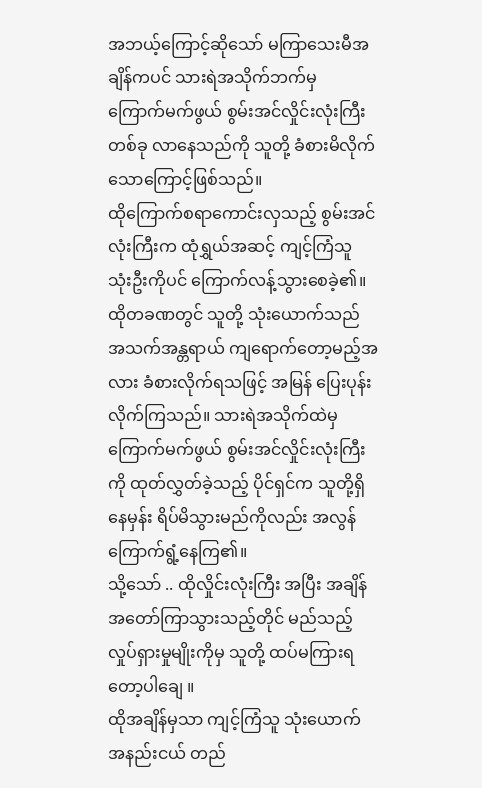အဘယ့်ကြောင့်ဆိုသော် မကြာသေးမီအချိန်ကပင် သားရဲအသိုက်ဘက်မှ ကြောက်မက်ဖွယ် စွမ်းအင်လှိုင်းလုံးကြီး တစ်ခု လာနေသည်ကို သူတို့ ခံစားမိလိုက်သောကြောင့်ဖြစ်သည်။
ထိုကြောက်စရာကောင်းလှသည့် စွမ်းအင်လုံးကြီးက ထုံရွှယ်အဆင့် ကျင့်ကြံသူ သုံးဦးကိုပင် ကြောက်လန့်သွားစေခဲ့၏။
ထိုတခဏတွင် သူတို့ သုံးယောက်သည် အသက်အန္တရာယ် ကျရောက်တော့မည့်အလား ခံစားလိုက်ရသဖြင့် အမြန် ပြေးပုန်းလိုက်ကြသည်။ သားရဲအသိုက်ထဲမှ ကြောက်မက်ဖွယ် စွမ်းအင်လှိုင်းလုံးကြီးကို ထုတ်လွှတ်ခဲ့သည့် ပိုင်ရှင်က သူတို့ရှိနေမှန်း ရိပ်မိသွားမည်ကိုလည်း အလွန်ကြောက်ရွံ့နေကြ၏။
သို့သော် .. ထိုလှိုင်းလုံးကြီး အပြီး အချိန် အတော်ကြာသွားသည့်တိုင် မည်သည့်လှုပ်ရှားမှုမျိုးကိုမှ သူတို့ ထပ်မကြားရတော့ပါချေ ။
ထိုအချိန်မှသာ ကျင့်ကြံသူ သုံးယောက် အနည်းငယ် တည်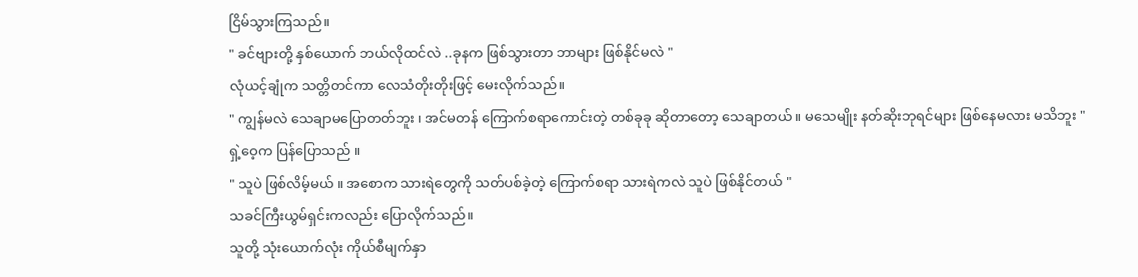ငြိမ်သွားကြသည်။
" ခင်ဗျားတို့ နှစ်ယောက် ဘယ်လိုထင်လဲ ..ခုနက ဖြစ်သွားတာ ဘာများ ဖြစ်နိုင်မလဲ "
လုံယင့်ချုံက သတ္တိတင်ကာ လေသံတိုးတိုးဖြင့် မေးလိုက်သည်။
" ကျွန်မလဲ သေချာမပြောတတ်ဘူး ၊ အင်မတန် ကြောက်စရာကောင်းတဲ့ တစ်ခုခု ဆိုတာတော့ သေချာတယ် ။ မသေမျိုး နတ်ဆိုးဘုရင်များ ဖြစ်နေမလား မသိဘူး "
ရှဲ့ဝေ့က ပြန်ပြောသည် ။
" သူပဲ ဖြစ်လိမ့်မယ် ။ အစောက သားရဲတွေကို သတ်ပစ်ခဲ့တဲ့ ကြောက်စရာ သားရဲကလဲ သူပဲ ဖြစ်နိုင်တယ် "
သခင်ကြီးယွမ်ရှင်းကလည်း ပြောလိုက်သည်။
သူတို့ သုံးယောက်လုံး ကိုယ်စီမျက်နှာ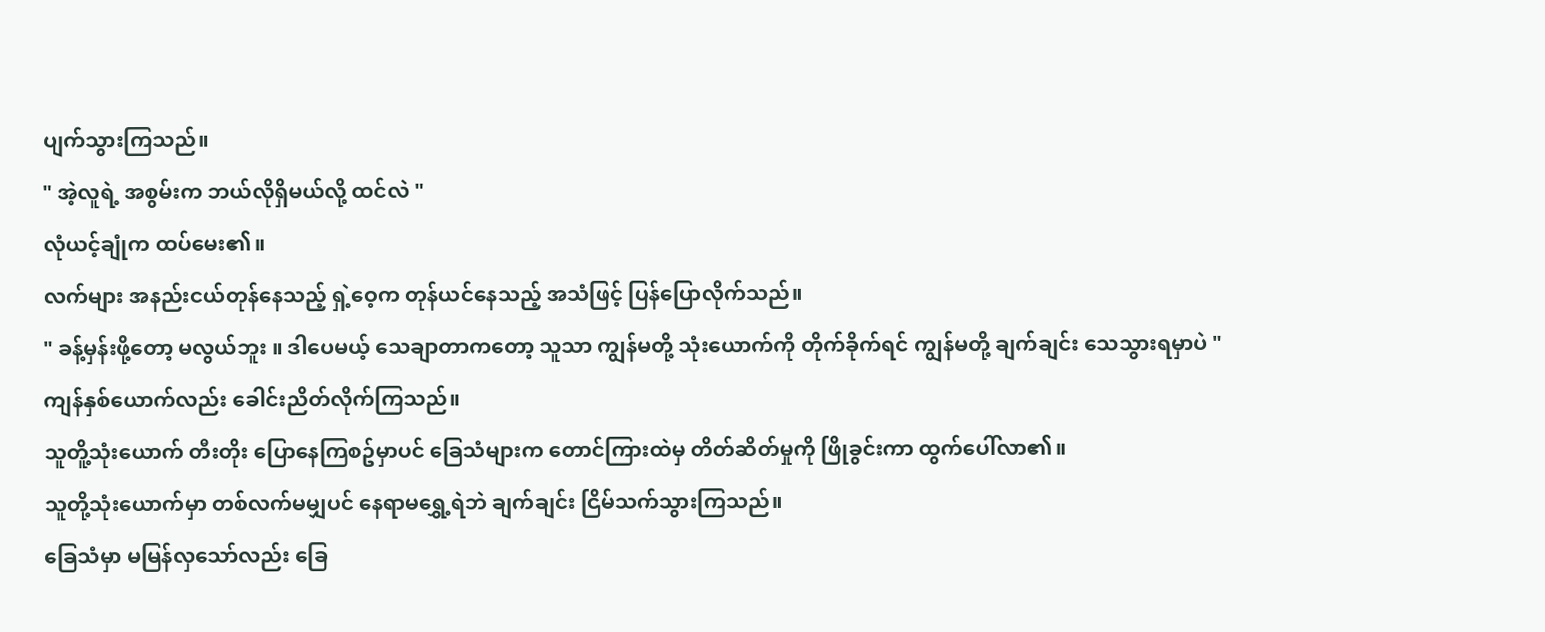ပျက်သွားကြသည်။
" အဲ့လူရဲ့ အစွမ်းက ဘယ်လိုရှိမယ်လို့ ထင်လဲ "
လုံယင့်ချုံက ထပ်မေး၏။
လက်များ အနည်းငယ်တုန်နေသည့် ရှဲ့ဝေ့က တုန်ယင်နေသည့် အသံဖြင့် ပြန်ပြောလိုက်သည်။
" ခန့်မှန်းဖို့တော့ မလွယ်ဘူး ။ ဒါပေမယ့် သေချာတာကတော့ သူသာ ကျွန်မတို့ သုံးယောက်ကို တိုက်ခိုက်ရင် ကျွန်မတို့ ချက်ချင်း သေသွားရမှာပဲ "
ကျန်နှစ်ယောက်လည်း ခေါင်းညိတ်လိုက်ကြသည်။
သူတိူ့သုံးယောက် တီးတိုး ပြောနေကြစဥ်မှာပင် ခြေသံများက တောင်ကြားထဲမှ တိတ်ဆိတ်မှုကို ဖြိုခွင်းကာ ထွက်ပေါ်လာ၏။
သူတို့သုံးယောက်မှာ တစ်လက်မမျှပင် နေရာမရွှေ့ရဲဘဲ ချက်ချင်း ငြိမ်သက်သွားကြသည်။
ခြေသံမှာ မမြန်လှသော်လည်း ခြေ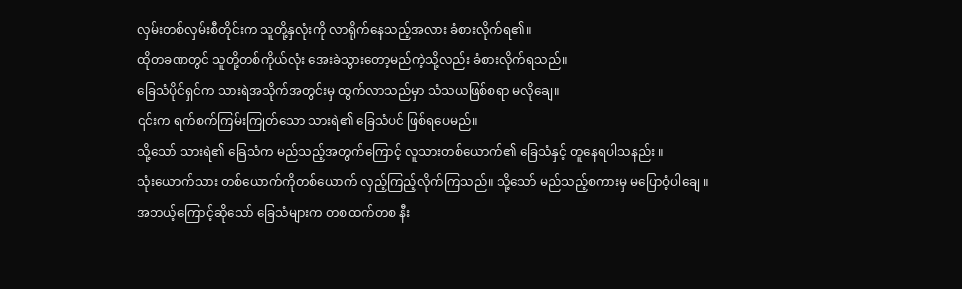လှမ်းတစ်လှမ်းစီတိုင်းက သူတို့နှလုံးကို လာရိုက်နေသည့်အလား ခံစားလိုက်ရ၏။
ထိုတခဏတွင် သူတို့တစ်ကိုယ်လုံး အေးခဲသွားတော့မည်ကဲ့သို့လည်း ခံစားလိုက်ရသည်။
ခြေသံပိုင်ရှင်က သားရဲအသိုက်အတွင်းမှ ထွက်လာသည်မှာ သံသယဖြစ်စရာ မလိုချေ။
၎င်းက ရက်စက်ကြမ်းကြုတ်သော သားရဲ၏ ခြေသံပင် ဖြစ်ရပေမည်။
သို့သော် သားရဲ၏ ခြေသံက မည်သည့်အတွက်ကြောင့် လူသားတစ်ယောက်၏ ခြေသံနှင့် တူနေရပါသနည်း ။
သုံးယောက်သား တစ်ယောက်ကိုတစ်ယောက် လှည့်ကြည့်လိုက်ကြသည်။ သို့သော် မည်သည့်စကားမှ မပြောဝံ့ပါချေ ။
အဘယ့်ကြောင့်ဆိုသော် ခြေသံများက တစထက်တစ နီး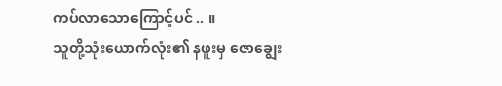ကပ်လာသောကြောင့်ပင် .. ။
သူတို့သုံးယောက်လုံး၏ နဖူးမှ ဇောချွေး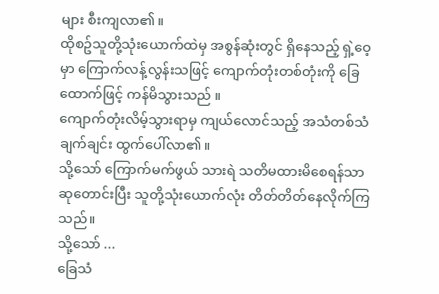များ စီးကျလာ၏။
ထိုစဥ်သူတို့သုံးယောက်ထဲမှ အစွန်ဆုံးတွင် ရှိနေသည့် ရှဲ့ဝေ့မှာ ကြောက်လန့်လွန်းသဖြင့် ကျောက်တုံးတစ်တုံးကို ခြေထောက်ဖြင့် ကန်မိသွားသည် ။
ကျောက်တုံးလိမ့်သွားရာမှ ကျယ်လောင်သည့် အသံတစ်သံ ချက်ချင်း ထွက်ပေါ်လာ၏။
သို့သော် ကြောက်မက်ဖွယ် သားရဲ သတိမထားမိစေရန်သာ ဆုတောင်းပြီး သူတို့သုံးယောက်လုံး တိတ်တိတ်နေလိုက်ကြသည်။
သို့သော် ...
ခြေသံ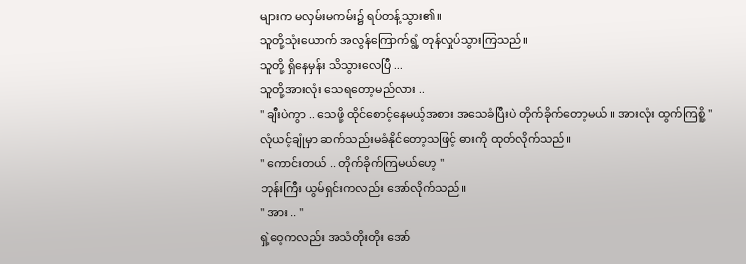များက မလှမ်းမကမ်း၌ ရပ်တန့်သွား၏။
သူတို့သုံးယောက် အလွန်ကြောက်ရွံ့ တုန်လှုပ်သွားကြသည်။
သူတို့ ရှိနေမှန်း သိသွားလေပြီ ...
သူတို့အားလုံး သေရတော့မည်လား ..
" ချီးပဲကွာ .. သေဖို့ ထိုင်စောင့်နေမယ့်အစား အသေခံပြီးပဲ တိုက်ခိုက်တော့မယ် ။ အားလုံး ထွက်ကြစိူ့ "
လုံယင့်ချုံမှာ ဆက်သည်းမခံနိုင်တော့သဖြင့် ဓားကို ထုတ်လိုက်သည်။
" ကောင်းတယ် .. တိုက်ခိုက်ကြမယ်ဟေ့ "
ဘုန်းကြီး ယွမ်ရှင်းကလည်း အော်လိုက်သည်။
" အား .. "
ရှဲ့ဝေ့ကလည်း အသံတိုးတိုး အော်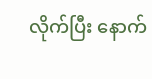လိုက်ပြီး နောက်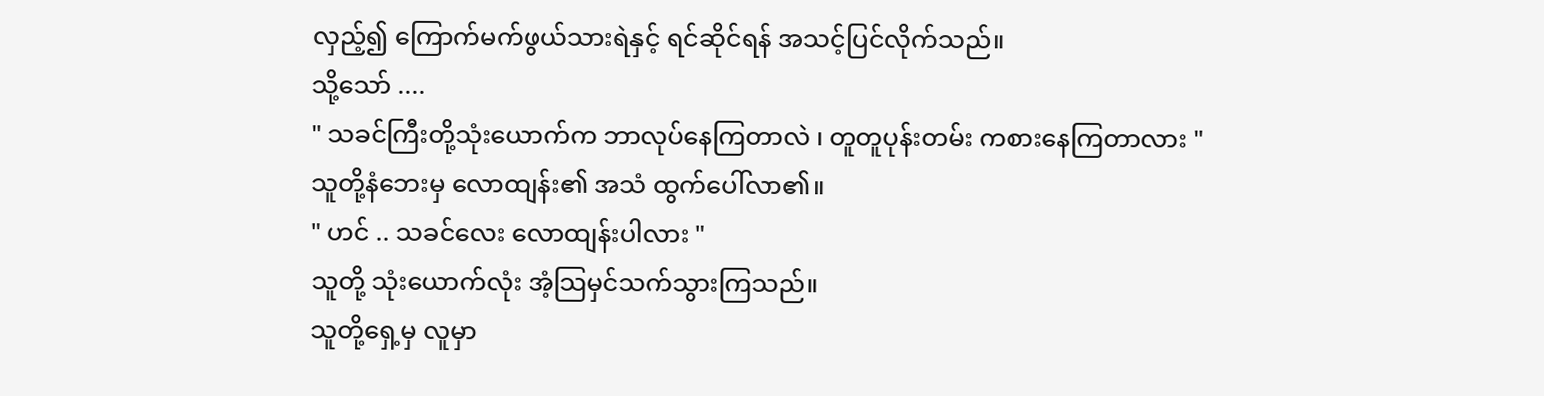လှည့်၍ ကြောက်မက်ဖွယ်သားရဲနှင့် ရင်ဆိုင်ရန် အသင့်ပြင်လိုက်သည်။
သို့သော် ....
" သခင်ကြီးတို့သုံးယောက်က ဘာလုပ်နေကြတာလဲ ၊ တူတူပုန်းတမ်း ကစားနေကြတာလား "
သူတို့နံဘေးမှ လောထျန်း၏ အသံ ထွက်ပေါ်လာ၏။
" ဟင် .. သခင်လေး လောထျန်းပါလား "
သူတို့ သုံးယောက်လုံး အံ့သြမှင်သက်သွားကြသည်။
သူတို့ရှေ့မှ လူမှာ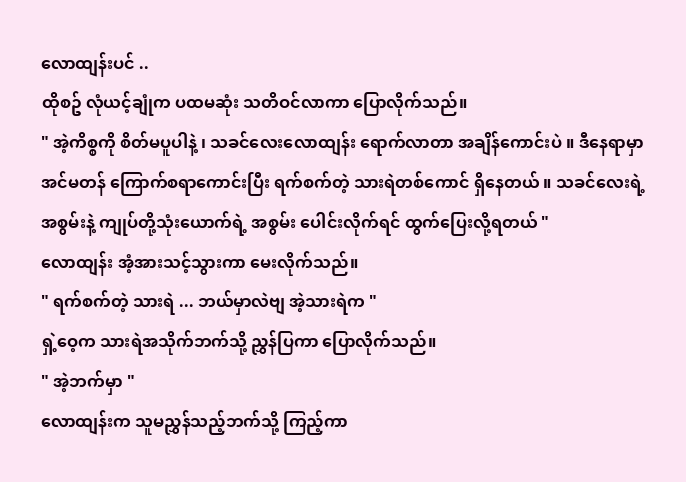လောထျန်းပင် ..
ထိုစဥ် လုံယင့်ချုံက ပထမဆုံး သတိဝင်လာကာ ပြောလိုက်သည်။
" အဲ့ကိစ္စကို စိတ်မပူပါနဲ့ ၊ သခင်လေးလောထျန်း ရောက်လာတာ အချိန်ကောင်းပဲ ။ ဒီနေရာမှာ အင်မတန် ကြောက်စရာကောင်းပြီး ရက်စက်တဲ့ သားရဲတစ်ကောင် ရှိနေတယ် ။ သခင်လေးရဲ့ အစွမ်းနဲ့ ကျုပ်တို့သုံးယောက်ရဲ့ အစွမ်း ပေါင်းလိုက်ရင် ထွက်ပြေးလို့ရတယ် "
လောထျန်း အံ့အားသင့်သွားကာ မေးလိုက်သည်။
" ရက်စက်တဲ့ သားရဲ ... ဘယ်မှာလဲဗျ အဲ့သားရဲက "
ရှဲ့ဝေ့က သားရဲအသိုက်ဘက်သို့ ညွှန်ပြကာ ပြောလိုက်သည်။
" အဲ့ဘက်မှာ "
လောထျန်းက သူမညွှန်သည့်ဘက်သို့ ကြည့်ကာ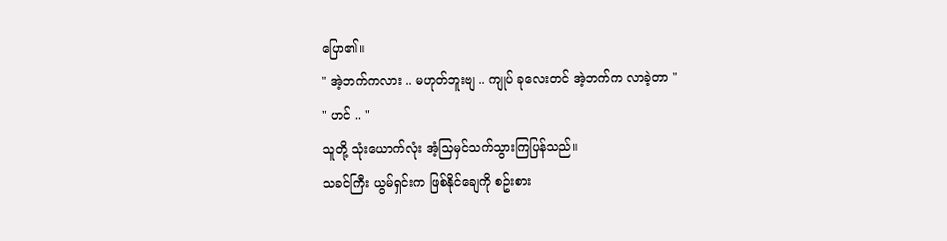ပြော၏။
" အဲ့ဘက်ကလား .. မဟုတ်ဘူးဗျ .. ကျုပ် ခုလေးတင် အဲ့ဘက်က လာခဲ့တာ "
" ဟင် .. "
သူတို့ သုံးယောက်လုံး အံ့သြမှင်သက်သွားကြပြန်သည်။
သခင်ကြီး ယွမ်ရှင်းက ဖြစ်နိုင်ချေကို စဥ်းစား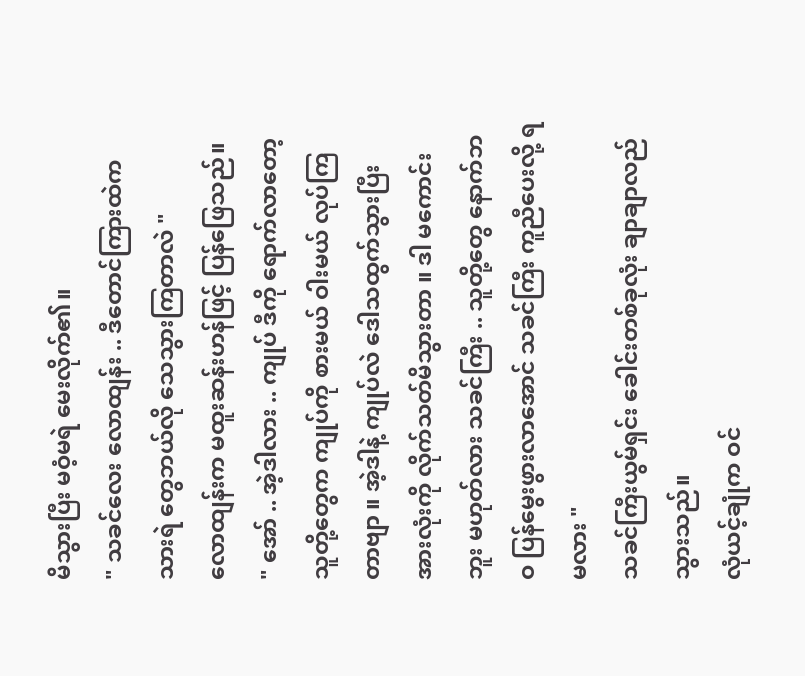မိသွားပြီး မဝံ့မရဲ မေးလိုက်၏။
" သခင်လေး လောထျန်း .. ဒီတောင်ကြားထဲက သားရဲ တွေဘယ်လို သေသွားကြတာလဲ "
လောထျန်းက မထူးဆန်းဟန်ဖြင့် ပြန်ဖြေသည်။
" အော် .. အဲ့ဒါလား .. ကျုပ် ဒီကို ရောက်လာတော့ သူတို့တွေက ကျုပ်ကို စားမယ် ဝါးမယ် လုပ်ကြတာဗျာ ။ အဲ့ဒါနဲ့ ကျုပ်လဲ ဒေါသထွက်သွားပြီး အားလုံးကို လိုက်သတ်မိသွားတာ ။ ဒါ မကောင်းဘူး မဟုတ်လား သခင်ကြီး .. သူတို့တွေ နောက်ဘဝ ပြန်မွေးဖွားလာအောင် သခင်ကြီး ကူညီပေးလို့ ရမလား "
သခင်ကြီးယွမ်ရှင်း ခေါင်းတစ်ခုလုံး ချာချာလည်သွားသည်။
လုံယင့်ချုံက ဝင်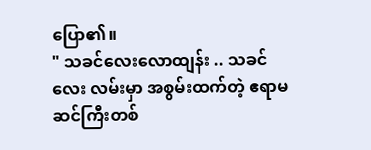ပြော၏။
" သခင်လေးလောထျန်း .. သခင်လေး လမ်းမှာ အစွမ်းထက်တဲ့ ဧရာမဆင်ကြီးတစ်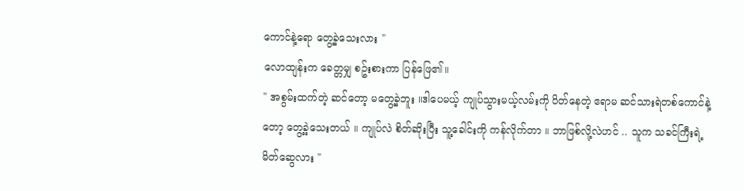ကောင်နဲ့ရော တွေ့ခဲ့သေးလား "
လောထျန်းက ခေတ္တမျှ စဥ်းစားကာ ပြန်ဖြေ၏။
" အစွမ်းထက်တဲ့ ဆင်တော့ မတွေ့ခဲ့ဘူး ။ဒါပေမယ့် ကျုပ်သွားမယ့်လမ်းကို ပိတ်နေတဲ့ ဧရာမ ဆင်သားရဲတစ်ကောင်နဲ့တော့ တွေ့ခဲ့သေးတယ် ။ ကျုပ်လဲ စိတ်ဆိုးပြီး သူ့ခေါင်းကို ကန်လိုက်တာ ။ ဘာဖြစ်လို့လဲဟင် .. သူက သခင်ကြီးရဲ့ မိတ်ဆွေလား "